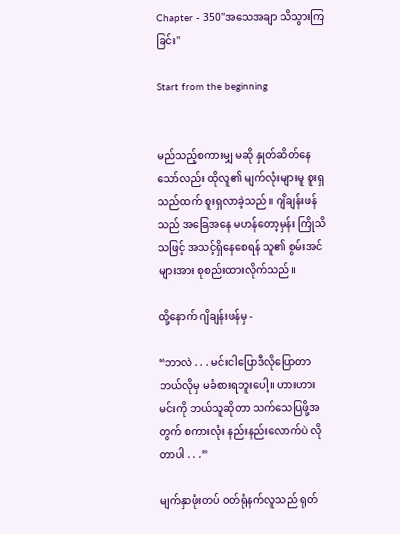Chapter - 350"အသေအချာ သိသွားကြခြင်း"

Start from the beginning


မည်သည့်စကားမျှ မဆို နှုတ်ဆိတ်နေသော်လည်း ထိုလူ၏ မျက်လုံးများမူ စူးရှသည်ထက် စူးရှလာခဲ့သည်။ ဂျိချန်းဖန်သည် အခြေအနေ မဟန်တော့မှန်း ကြိုသိသဖြင့် အသင့်ရှိနေစေရန် သူ၏ စွမ်းအင်များအား စုစည်းထားလိုက်သည်။

ထို့နောက် ဂျိချန်းဖန်မှ -

“ဘာလဲ . . . မင်းငါပြောဒီလိုပြောတာ ဘယ်လိုမှ မခံစားရဘူးပေါ့။ ဟားဟား မင်းကို ဘယ်သူဆိုတာ သက်သေပြဖို့အတွက် စကားလုံး နည်းနည်းလောက်ပဲ လိုတာပါ . . .”

မျက်နှာဖုံးတပ် ဝတ်ရုံနက်လူသည် ရုတ်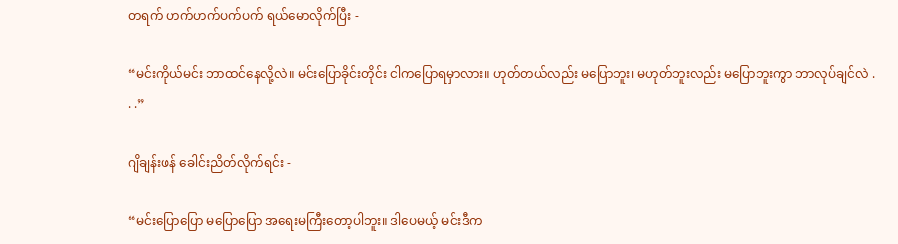တရက် ဟက်ဟက်ပက်ပက် ရယ်မောလိုက်ပြီး -

“မင်းကိုယ်မင်း ဘာထင်နေလို့လဲ။ မင်းပြောခိုင်းတိုင်း ငါကပြောရမှာလား။ ဟုတ်တယ်လည်း မပြောဘူး၊ မဟုတ်ဘူးလည်း မပြောဘူးကွာ ဘာလုပ်ချင်လဲ . . .”

ဂျိချန်းဖန် ခေါင်းညိတ်လိုက်ရင်း -

“မင်းပြောပြော မပြောပြော အရေးမကြီးတော့ပါဘူး။ ဒါပေမယ့် မင်းဒီက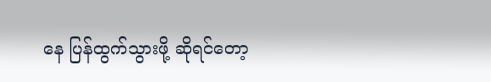နေ ပြန်ထွက်သွားဖို့ ဆိုရင်တော့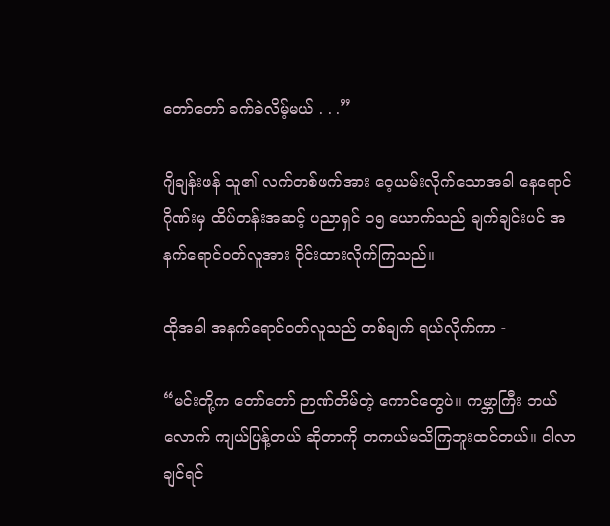တော်တော် ခက်ခဲလိမ့်မယ် . . .”

ဂျိချန်းဖန် သူ၏ လက်တစ်ဖက်အား ဝေ့ယမ်းလိုက်သောအခါ နေရောင်ဂိုဏ်းမှ ထိပ်တန်းအဆင့် ပညာရှင် ၁၅ ယောက်သည် ချက်ချင်းပင် အနက်ရောင်ဝတ်လူအား ဝိုင်းထားလိုက်ကြသည်။

ထိုအခါ အနက်ရောင်ဝတ်လူသည် တစ်ချက် ရယ်လိုက်ကာ -

“မင်းတို့က တော်တော် ဉာဏ်တိမ်တဲ့ ကောင်တွေပဲ။ ကမ္ဘာကြီး ဘယ်လောက် ကျယ်ပြန့်တယ် ဆိုတာကို တကယ်မသိကြဘူးထင်တယ်။ ငါလာချင်ရင်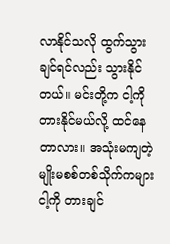လာနိုင်သလို ထွက်သွားချင်ရင်လည်း သွားနိုင်တယ်။ မင်းတို့က ငါ့ကို တားနိုင်မယ်လို့ ထင်နေတာလား။ အသုံးမကျတဲ့ မျိုးမစစ်တစ်သိုက်ကများ ငါ့ကို တားချင်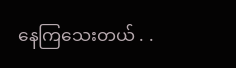နေကြသေးတယ် . .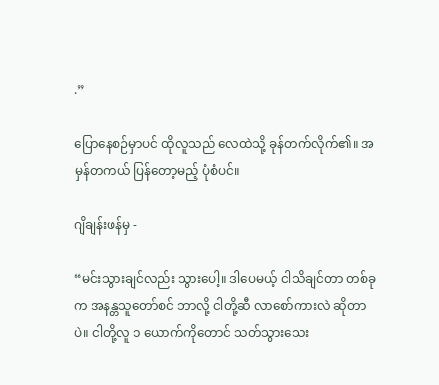.”

ပြောနေစဉ်မှာပင် ထိုလူသည် လေထဲသို့ ခုန်တက်လိုက်၏။ အမှန်တကယ် ပြန်တော့မည့် ပုံစံပင်။

ဂျိချန်းဖန်မှ -

“မင်းသွားချင်လည်း သွားပေါ့။ ဒါပေမယ့် ငါသိချင်တာ တစ်ခုက အနန္တသူတော်စင် ဘာလို့ ငါတို့ဆီ လာစော်ကားလဲ ဆိုတာပဲ။ ငါတို့လူ ၁ ယောက်ကိုတောင် သတ်သွားသေး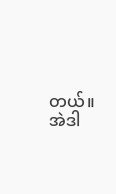တယ်။ အဲဒါ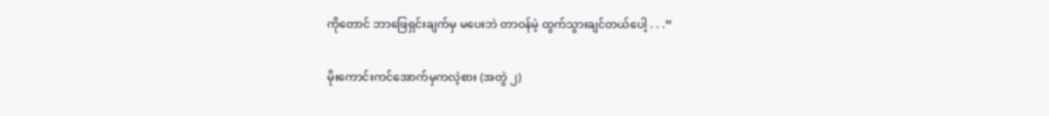ကိုတောင် ဘာဖြေရှင်းချက်မှ မပေးဘဲ တာဝန်မဲ့ ထွက်သွားချင်တယ်ပေါ့ . . .”

မိုးကောင်းကင်အောက်မှကလဲ့စား (အတွဲ ၂)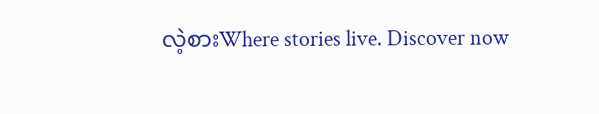လဲ့စားWhere stories live. Discover now